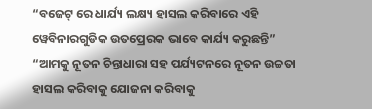“ବଜେଟ୍ ରେ ଧାର୍ଯ୍ୟ ଲକ୍ଷ୍ୟ ହାସଲ କରିବାରେ ଏହି ୱେବିନାରଗୁଡିକ ଉତପ୍ରେରକ ଭାବେ କାର୍ଯ୍ୟ କରୁଛନ୍ତି”
“ଆମକୁ ନୂତନ ଚିନ୍ତାଧାରା ସହ ପର୍ଯ୍ୟଟନରେ ନୂତନ ଉଚ୍ଚତା ହାସଲ କରିବାକୁ ଯୋଜନା କରିବାକୁ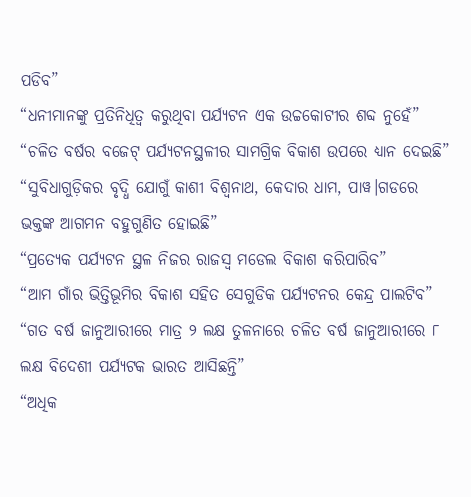ପଡିବ”
“ଧନୀମାନଙ୍କୁ ପ୍ରତିନିଧିତ୍ୱ କରୁଥିବା ପର୍ଯ୍ୟଟନ ଏକ ଉଚ୍ଚକୋଟୀର ଶବ୍ଦ ନୁହେଁ”
“ଚଳିତ ବର୍ଷର ବଜେଟ୍ ପର୍ଯ୍ୟଟନସ୍ଥଳୀର ସାମଗ୍ରିକ ବିକାଶ ଉପରେ ଧ୍ୟାନ ଦେଇଛି”
“ସୁବିଧାଗୁଡ଼ିକର ବୃଦ୍ଧି ଯୋଗୁଁ କାଶୀ ବିଶ୍ୱନାଥ, କେଦାର ଧାମ, ପାୱ।ଗଡରେ ଭକ୍ତଙ୍କ ଆଗମନ ବହୁଗୁଣିତ ହୋଇଛି”
“ପ୍ରତ୍ୟେକ ପର୍ଯ୍ୟଟନ ସ୍ଥଳ ନିଜର ରାଜସ୍ୱ ମଡେଲ ବିକାଶ କରିପାରିବ”
“ଆମ ଗାଁର ଭିତ୍ତିଭୂମିର ବିକାଶ ସହିତ ସେଗୁଡିକ ପର୍ଯ୍ୟଟନର କେନ୍ଦ୍ର ପାଲଟିବ”
“ଗତ ବର୍ଷ ଜାନୁଆରୀରେ ମାତ୍ର ୨ ଲକ୍ଷ ତୁଳନାରେ ଚଳିତ ବର୍ଷ ଜାନୁଆରୀରେ ୮ ଲକ୍ଷ ବିଦେଶୀ ପର୍ଯ୍ୟଟକ ଭାରତ ଆସିଛନ୍ତି”
“ଅଧିକ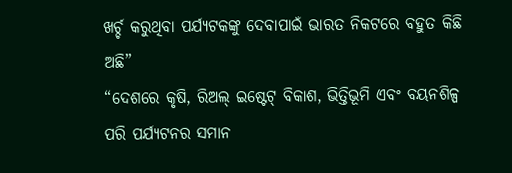ଖର୍ଚ୍ଚ କରୁଥିବା ପର୍ଯ୍ୟଟକଙ୍କୁ ଦେବାପାଇଁ ଭାରତ ନିକଟରେ ବହୁତ କିଛି ଅଛି”
“ଦେଶରେ କୃଷି, ରିଅଲ୍ ଇଷ୍ଟେଟ୍ ବିକାଶ, ଭିତ୍ତିଭୂମି ଏବଂ ବୟନଶିଳ୍ପ ପରି ପର୍ଯ୍ୟଟନର ସମାନ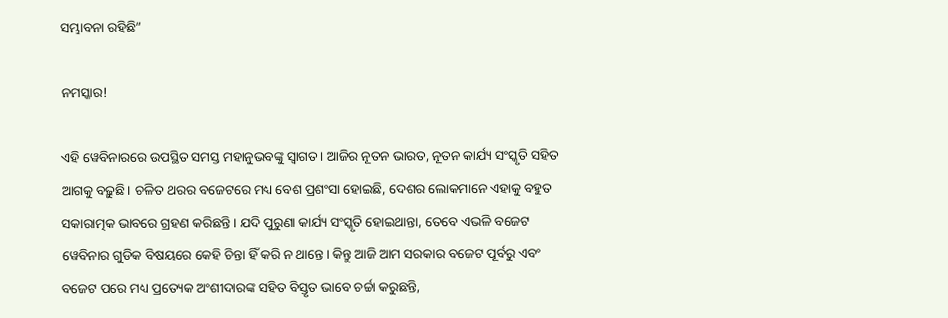ସମ୍ଭାବନା ରହିଛି”

ନମସ୍କାର!

ଏହି ୱେବିନାରରେ ଉପସ୍ଥିତ ସମସ୍ତ ମହାନୁଭବଙ୍କୁ ସ୍ୱାଗତ। ଆଜିର ନୂତନ ଭାରତ, ନୂତନ କାର୍ଯ୍ୟ ସଂସ୍କୃତି ସହିତ ଆଗକୁ ବଢ଼ୁଛି। ଚଳିତ ଥରର ବଜେଟରେ ମଧ୍ୟ ବେଶ ପ୍ରଶଂସା ହୋଇଛି, ଦେଶର ଲୋକମାନେ ଏହାକୁ ବହୁତ ସକାରାତ୍ମକ ଭାବରେ ଗ୍ରହଣ କରିଛନ୍ତି। ଯଦି ପୁରୁଣା କାର୍ଯ୍ୟ ସଂସ୍କୃତି ହୋଇଥାନ୍ତା, ତେବେ ଏଭଳି ବଜେଟ ୱେବିନାର ଗୁଡିକ ବିଷୟରେ କେହି ଚିନ୍ତା ହିଁ କରି ନ ଥାନ୍ତେ। କିନ୍ତୁ ଆଜି ଆମ ସରକାର ବଜେଟ ପୂର୍ବରୁ ଏବଂ ବଜେଟ ପରେ ମଧ୍ୟ ପ୍ରତ୍ୟେକ ଅଂଶୀଦାରଙ୍କ ସହିତ ବିସ୍ତୃତ ଭାବେ ଚର୍ଚ୍ଚା କରୁଛନ୍ତି,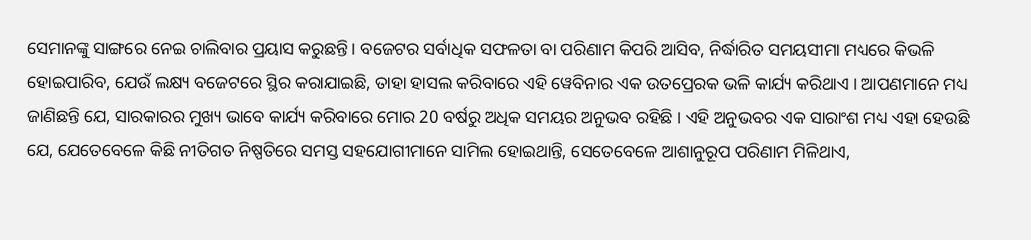ସେମାନଙ୍କୁ ସାଙ୍ଗରେ ନେଇ ଚାଲିବାର ପ୍ରୟାସ କରୁଛନ୍ତି। ବଜେଟର ସର୍ବାଧିକ ସଫଳତା ବା ପରିଣାମ କିପରି ଆସିବ, ନିର୍ଦ୍ଧାରିତ ସମୟସୀମା ମଧ୍ୟରେ କିଭଳି ହୋଇପାରିବ, ଯେଉଁ ଲକ୍ଷ୍ୟ ବଜେଟରେ ସ୍ଥିର କରାଯାଇଛି, ତାହା ହାସଲ କରିବାରେ ଏହି ୱେବିନାର ଏକ ଉତପ୍ରେରକ ଭଳି କାର୍ଯ୍ୟ କରିଥାଏ । ଆପଣମାନେ ମଧ୍ୟ ଜାଣିଛନ୍ତି ଯେ, ସାରକାରର ମୁଖ୍ୟ ଭାବେ କାର୍ଯ୍ୟ କରିବାରେ ମୋର 20 ବର୍ଷରୁ ଅଧିକ ସମୟର ଅନୁଭବ ରହିଛି । ଏହି ଅନୁଭବର ଏକ ସାରାଂଶ ମଧ୍ୟ ଏହା ହେଉଛି ଯେ, ଯେତେବେଳେ କିଛି ନୀତିଗତ ନିଷ୍ପତିରେ ସମସ୍ତ ସହଯୋଗୀମାନେ ସାମିଲ ହୋଇଥାନ୍ତି, ସେତେବେଳେ ଆଶାନୁରୂପ ପରିଣାମ ମିଳିଥାଏ,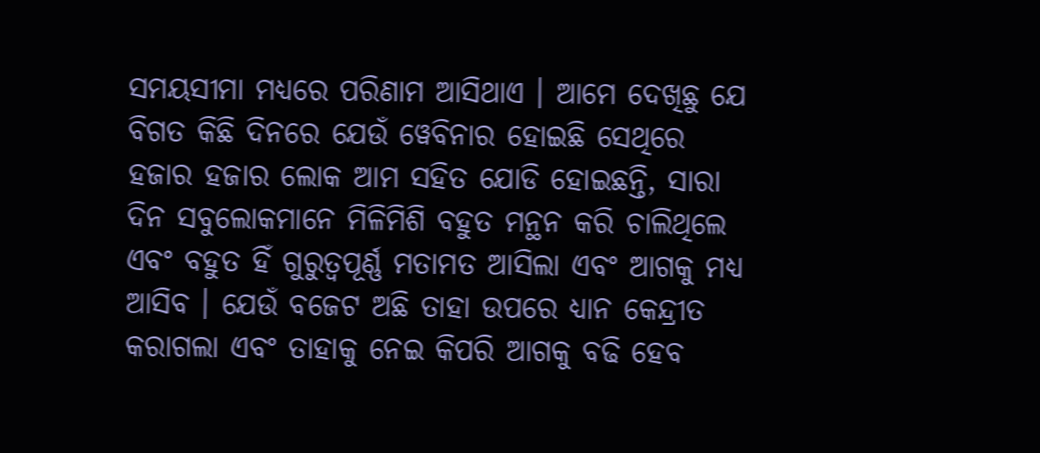ସମୟସୀମା ମଧ୍ୟରେ ପରିଣାମ ଆସିଥାଏ । ଆମେ ଦେଖିଛୁ ଯେ ବିଗତ କିଛି ଦିନରେ ଯେଉଁ ୱେବିନାର ହୋଇଛି ସେଥିରେ ହଜାର ହଜାର ଲୋକ ଆମ ସହିତ ଯୋଡି ହୋଇଛନ୍ତି, ସାରା ଦିନ ସବୁଲୋକମାନେ ମିଳିମିଶି ବହୁତ ମନ୍ଥନ କରି ଚାଲିଥିଲେ ଏବଂ ବହୁତ ହିଁ ଗୁରୁତ୍ୱପୂର୍ଣ୍ଣ ମତାମତ ଆସିଲା ଏବଂ ଆଗକୁ ମଧ୍ୟ ଆସିବ । ଯେଉଁ ବଜେଟ ଅଛି ତାହା ଉପରେ ଧ୍ୟାନ କେନ୍ଦ୍ରୀତ କରାଗଲା ଏବଂ ତାହାକୁ ନେଇ କିପରି ଆଗକୁ ବଢି ହେବ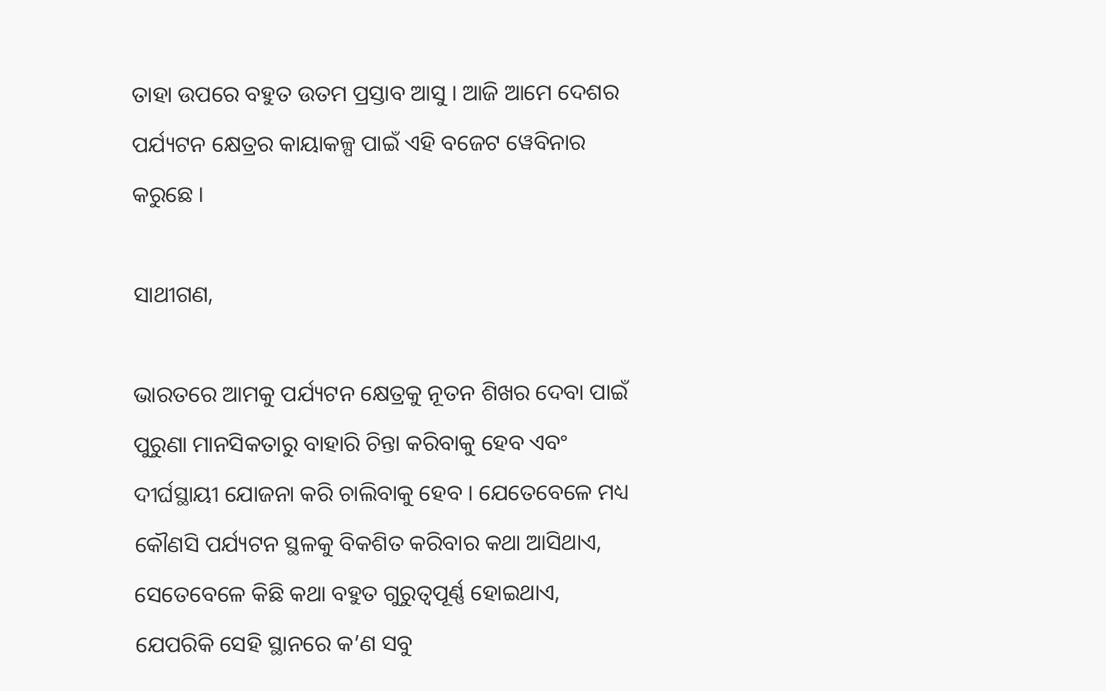ତାହା ଉପରେ ବହୁତ ଉତମ ପ୍ରସ୍ତାବ ଆସୁ । ଆଜି ଆମେ ଦେଶର ପର୍ଯ୍ୟଟନ କ୍ଷେତ୍ରର କାୟାକଳ୍ପ ପାଇଁ ଏହି ବଜେଟ ୱେବିନାର କରୁଛେ ।

ସାଥୀଗଣ,

ଭାରତରେ ଆମକୁ ପର୍ଯ୍ୟଟନ କ୍ଷେତ୍ରକୁ ନୂତନ ଶିଖର ଦେବା ପାଇଁ ପୁରୁଣା ମାନସିକତାରୁ ବାହାରି ଚିନ୍ତା କରିବାକୁ ହେବ ଏବଂ ଦୀର୍ଘସ୍ଥାୟୀ ଯୋଜନା କରି ଚାଲିବାକୁ ହେବ । ଯେତେବେଳେ ମଧ୍ୟ କୌଣସି ପର୍ଯ୍ୟଟନ ସ୍ଥଳକୁ ବିକଶିତ କରିବାର କଥା ଆସିଥାଏ, ସେତେବେଳେ କିଛି କଥା ବହୁତ ଗୁରୁତ୍ୱପୂର୍ଣ୍ଣ ହୋଇଥାଏ, ଯେପରିକି ସେହି ସ୍ଥାନରେ କ’ଣ ସବୁ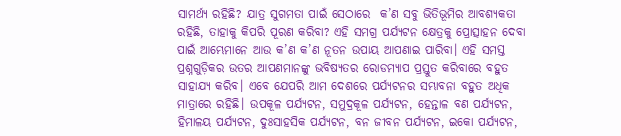ସାମର୍ଥ୍ୟ ରହିଛି? ଯାତ୍ର ସୁଗମତା ପାଇଁ ସେଠାରେ  କ’ଣ ସବୁ ଭିତିଭୂମିର ଆବଶ୍ୟକତା ରହିଛି, ତାହାକୁ କିପରି ପୂରଣ କରିବା? ଏହି ସମଗ୍ର ପର୍ଯ୍ୟଟନ କ୍ଷେତ୍ରକୁ ପ୍ରୋତ୍ସାହନ ଦେବା ପାଇଁ ଆମ୍ଭେମାନେ ଆଉ କ’ଣ କ’ଣ ନୂତନ ଉପାୟ ଆପଣାଇ ପାରିବା। ଏହି ସମସ୍ତ ପ୍ରଶ୍ନଗୁଡ଼ିକର ଉତର ଆପଣମାନଙ୍କୁ ଭବିଷ୍ୟତର ରୋଡମ୍ୟାପ ପ୍ରସ୍ତୁତ କରିବାରେ ବହୁତ ସାହାଯ୍ୟ କରିବ। ଏବେ ଯେପରି ଆମ ଦେଶରେ ପର୍ଯ୍ୟଟନର ସମ୍ଭାବନା ବହୁତ ଅଧିକ ମାତ୍ରାରେ ରହିଛି। ଉପକୂଳ ପର୍ଯ୍ୟଟନ, ସମୁଦ୍ରକୂଳ ପର୍ଯ୍ୟଟନ, ହେନ୍ତାଳ ବଣ ପର୍ଯ୍ୟଟନ, ହିମାଳୟ ପର୍ଯ୍ୟଟନ, ଦୁଃସାହସିକ ପର୍ଯ୍ୟଟନ, ବନ ଜୀବନ ପର୍ଯ୍ୟଟନ, ଇକୋ ପର୍ଯ୍ୟଟନ,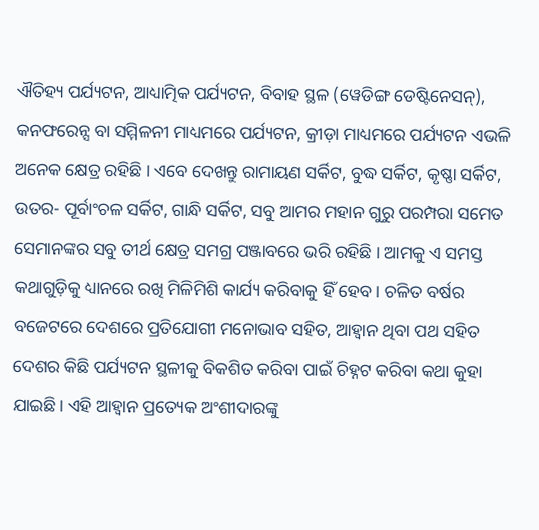ଐତିହ୍ୟ ପର୍ଯ୍ୟଟନ, ଆଧ୍ୟାତ୍ମିକ ପର୍ଯ୍ୟଟନ, ବିବାହ ସ୍ଥଳ (ୱେଡିଙ୍ଗ ଡେଷ୍ଟିନେସନ୍‌), କନଫରେନ୍ସ ବା ସମ୍ମିଳନୀ ମାଧ୍ୟମରେ ପର୍ଯ୍ୟଟନ, କ୍ରୀଡ଼ା ମାଧ୍ୟମରେ ପର୍ଯ୍ୟଟନ ଏଭଳି ଅନେକ କ୍ଷେତ୍ର ରହିଛି । ଏବେ ଦେଖନ୍ତୁ ରାମାୟଣ ସର୍କିଟ, ବୁଦ୍ଧ ସର୍କିଟ, କୃଷ୍ଣା ସର୍କିଟ, ଉତର- ପୂର୍ବାଂଚଳ ସର୍କିଟ, ଗାନ୍ଧି ସର୍କିଟ, ସବୁ ଆମର ମହାନ ଗୁରୁ ପରମ୍ପରା ସମେତ ସେମାନଙ୍କର ସବୁ ତୀର୍ଥ କ୍ଷେତ୍ର ସମଗ୍ର ପଞ୍ଜାବରେ ଭରି ରହିଛି । ଆମକୁ ଏ ସମସ୍ତ କଥାଗୁଡ଼ିକୁ ଧ୍ୟାନରେ ରଖି ମିଳିମିଶି କାର୍ଯ୍ୟ କରିବାକୁ ହିଁ ହେବ। ଚଳିତ ବର୍ଷର ବଜେଟରେ ଦେଶରେ ପ୍ରତିଯୋଗୀ ମନୋଭାବ ସହିତ, ଆହ୍ୱାନ ଥିବା ପଥ ସହିତ ଦେଶର କିଛି ପର୍ଯ୍ୟଟନ ସ୍ଥଳୀକୁ ବିକଶିତ କରିବା ପାଇଁ ଚିହ୍ନଟ କରିବା କଥା କୁହା ଯାଇଛି। ଏହି ଆହ୍ୱାନ ପ୍ରତ୍ୟେକ ଅଂଶୀଦାରଙ୍କୁ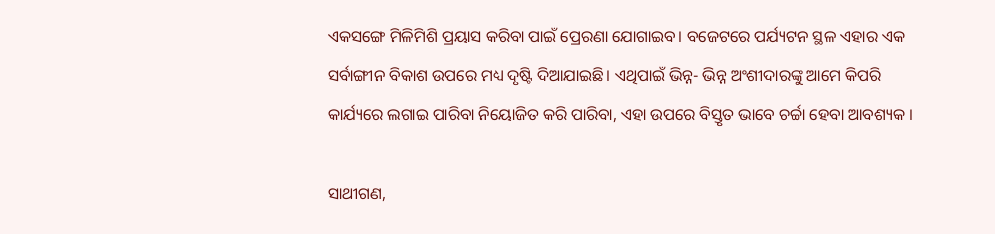ଏକସଙ୍ଗେ ମିଳିମିଶି ପ୍ରୟାସ କରିବା ପାଇଁ ପ୍ରେରଣା ଯୋଗାଇବ। ବଜେଟରେ ପର୍ଯ୍ୟଟନ ସ୍ଥଳ ଏହାର ଏକ ସର୍ବାଙ୍ଗୀନ ବିକାଶ ଉପରେ ମଧ୍ୟ ଦୃଷ୍ଟି ଦିଆଯାଇଛି। ଏଥିପାଇଁ ଭିନ୍ନ- ଭିନ୍ନ ଅଂଶୀଦାରଙ୍କୁ ଆମେ କିପରି କାର୍ଯ୍ୟରେ ଲଗାଇ ପାରିବା ନିୟୋଜିତ କରି ପାରିବା, ଏହା ଉପରେ ବିସ୍ତୃତ ଭାବେ ଚର୍ଚ୍ଚା ହେବା ଆବଶ୍ୟକ ।

ସାଥୀଗଣ,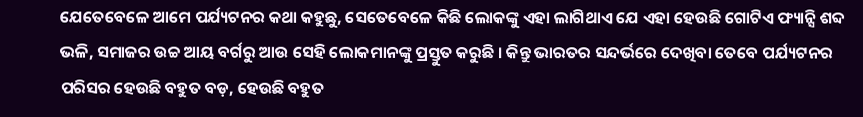ଯେତେବେଳେ ଆମେ ପର୍ଯ୍ୟଟନର କଥା କହୁଛୁ, ସେତେବେଳେ କିଛି ଲୋକଙ୍କୁ ଏହା ଲାଗିଥାଏ ଯେ ଏହା ହେଉଛି ଗୋଟିଏ ଫ୍ୟାନ୍ସି ଶବ୍ଦ ଭଳି, ସମାଜର ଉଚ୍ଚ ଆୟ ବର୍ଗରୁ ଆଉ ସେହି ଲୋକମାନଙ୍କୁ ପ୍ରସ୍ତୁତ କରୁଛି । କିନ୍ତୁ ଭାରତର ସନ୍ଦର୍ଭରେ ଦେଖିବା ତେବେ ପର୍ଯ୍ୟଟନର ପରିସର ହେଉଛି ବହୁତ ବଡ଼, ହେଉଛି ବହୁତ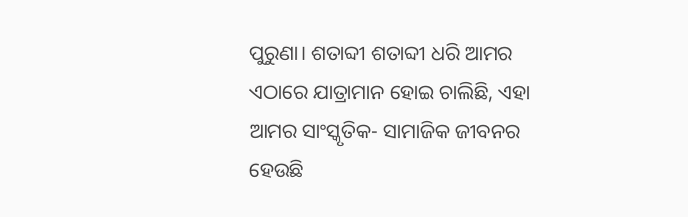ପୁରୁଣା। ଶତାବ୍ଦୀ ଶତାବ୍ଦୀ ଧରି ଆମର ଏଠାରେ ଯାତ୍ରାମାନ ହୋଇ ଚାଲିଛି, ଏହା ଆମର ସାଂସ୍କୃତିକ- ସାମାଜିକ ଜୀବନର ହେଉଛି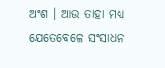ଅଂଶ । ଆଉ ତାହା ମଧ୍ୟ ଯେତେବେଳେ ସଂସାଧନ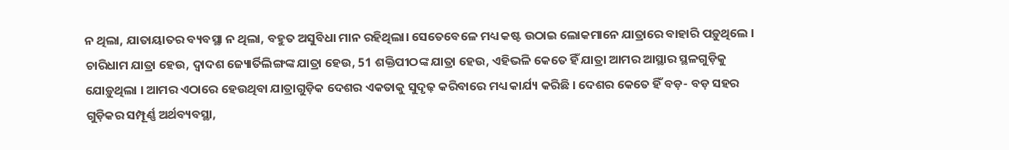ନ ଥିଲା, ଯାତାୟାତର ବ୍ୟବସ୍ଥା ନ ଥିଲା, ବହୁତ ଅସୁବିଧା ମାନ ରହିଥିଲା। ସେତେବେଳେ ମଧ୍ୟ କଷ୍ଟ ଉଠାଇ ଲୋକମାନେ ଯାତ୍ରାରେ ବାହାରି ପଡ଼ୁଥିଲେ । ଚାରିଧାମ ଯାତ୍ରା ହେଉ, ଦ୍ୱାଦଶ ଜ୍ୟୋର୍ତିଲିଙ୍ଗଙ୍କ ଯାତ୍ରା ହେଉ, 51 ଶକ୍ତିପୀଠଙ୍କ ଯାତ୍ରା ହେଉ, ଏହିଭଳି କେତେ ହିଁ ଯାତ୍ରା ଆମର ଆସ୍ଥାର ସ୍ଥଳଗୁଡ଼ିକୁ ଯୋଡ଼ୁଥିଲା । ଆମର ଏଠାରେ ହେଉଥିବା ଯାତ୍ରାଗୁଡ଼ିକ ଦେଶର ଏକତାକୁ ସୁଦୃଢ଼ କରିବାରେ ମଧ୍ୟ କାର୍ଯ୍ୟ କରିଛି । ଦେଶର କେତେ ହିଁ ବଡ଼- ବଡ଼ ସହର ଗୁଡ଼ିକର ସମ୍ପୂର୍ଣ୍ଣ ଅର୍ଥବ୍ୟବସ୍ଥା,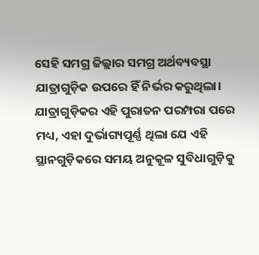ସେହି ସମଗ୍ର ଜିଲ୍ଲାର ସମଗ୍ର ଅର୍ଥବ୍ୟବସ୍ଥା ଯାତ୍ରାଗୁଡ଼ିକ ଉପରେ ହିଁ ନିର୍ଭର କରୁଥିଲା। ଯାତ୍ରାଗୁଡ଼ିକର ଏହି ପୁରାତନ ପରମ୍ପରା ପରେ ମଧ୍ୟ, ଏହା ଦୁର୍ଭାଗ୍ୟପୂର୍ଣ୍ଣ ଥିଲା ଯେ ଏହି ସ୍ଥାନଗୁଡ଼ିକରେ ସମୟ ଅନୁକୂଳ ସୁବିଧାଗୁଡ଼ିକୁ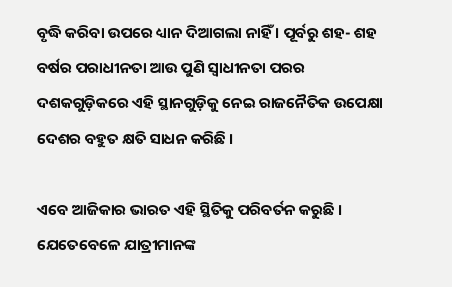ବୃଦ୍ଧି କରିବା ଉପରେ ଧ୍ୟାନ ଦିଆଗଲା ନାହିଁ । ପୂର୍ବରୁ ଶହ- ଶହ ବର୍ଷର ପରାଧୀନତା ଆଉ ପୁଣି ସ୍ୱାଧୀନତା ପରର ଦଶକଗୁଡ଼ିକରେ ଏହି ସ୍ଥାନଗୁଡ଼ିକୁ ନେଇ ରାଜନୈତିକ ଉପେକ୍ଷା ଦେଶର ବହୁତ କ୍ଷତି ସାଧନ କରିଛି ।

ଏବେ ଆଜିକାର ଭାରତ ଏହି ସ୍ଥିତିକୁ ପରିବର୍ତନ କରୁଛି । ଯେତେବେଳେ ଯାତ୍ରୀମାନଙ୍କ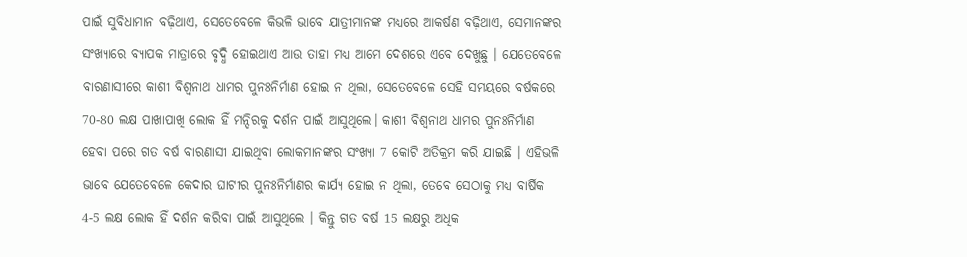ପାଇଁ ସୁବିଧାମାନ ବଢ଼ିଥାଏ, ସେତେବେଳେ କିଭଳି ଭାବେ ଯାତ୍ରୀମାନଙ୍କ ମଧ୍ୟରେ ଆକର୍ଷଣ ବଢ଼ିଥାଏ, ସେମାନଙ୍କର ସଂଖ୍ୟାରେ ବ୍ୟାପକ ମାତ୍ରାରେ ବୃଦ୍ଧି ହୋଇଥାଏ ଆଉ ତାହା ମଧ୍ୟ ଆମେ ଦେଶରେ ଏବେ ଦେଖୁଛୁ । ଯେତେବେଳେ ବାରଣାସୀରେ କାଶୀ ବିଶ୍ୱନାଥ ଧାମର ପୁନଃନିର୍ମାଣ ହୋଇ ନ ଥିଲା, ସେତେବେଳେ ସେହି ସମୟରେ ବର୍ଷକରେ 70-80 ଲକ୍ଷ ପାଖାପାଖି ଲୋକ ହିଁ ମନ୍ଦିରକୁ ଦର୍ଶନ ପାଇଁ ଆସୁଥିଲେ। କାଶୀ ବିଶ୍ୱନାଥ ଧାମର ପୁନଃନିର୍ମାଣ ହେବା ପରେ ଗତ ବର୍ଷ ବାରଣାସୀ ଯାଇଥିବା ଲୋକମାନଙ୍କର ସଂଖ୍ୟା 7 କୋଟି ଅତିକ୍ରମ କରି ଯାଇଛି । ଏହିଭଳି ଭାବେ ଯେତେବେଳେ କେଦାର ଘାଟୀର ପୁନଃନିର୍ମାଣର କାର୍ଯ୍ୟ ହୋଇ ନ ଥିଲା, ତେବେ ସେଠାକୁ ମଧ୍ୟ ବାର୍ଷିକ 4-5 ଲକ୍ଷ ଲୋକ ହିଁ ଦର୍ଶନ କରିବା ପାଇଁ ଆସୁଥିଲେ । କିନ୍ତୁ ଗତ ବର୍ଷ 15 ଲକ୍ଷରୁ ଅଧିକ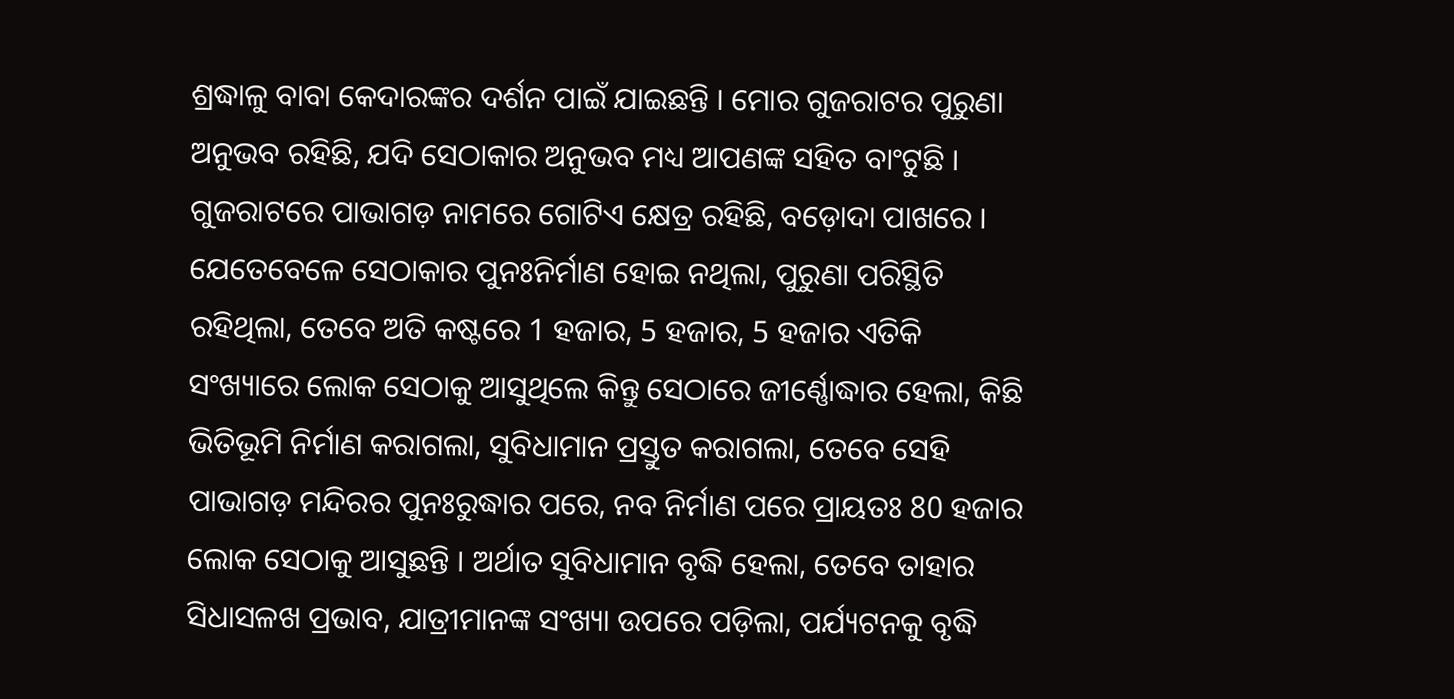ଶ୍ରଦ୍ଧାଳୁ ବାବା କେଦାରଙ୍କର ଦର୍ଶନ ପାଇଁ ଯାଇଛନ୍ତି । ମୋର ଗୁଜରାଟର ପୁରୁଣା ଅନୁଭବ ରହିଛି, ଯଦି ସେଠାକାର ଅନୁଭବ ମଧ୍ୟ ଆପଣଙ୍କ ସହିତ ବାଂଟୁଛି । ଗୁଜରାଟରେ ପାଭାଗଡ଼ ନାମରେ ଗୋଟିଏ କ୍ଷେତ୍ର ରହିଛି, ବଡ଼ୋଦା ପାଖରେ । ଯେତେବେଳେ ସେଠାକାର ପୁନଃନିର୍ମାଣ ହୋଇ ନଥିଲା, ପୁରୁଣା ପରିସ୍ଥିତି ରହିଥିଲା, ତେବେ ଅତି କଷ୍ଟରେ 1 ହଜାର, 5 ହଜାର, 5 ହଜାର ଏତିକି ସଂଖ୍ୟାରେ ଲୋକ ସେଠାକୁ ଆସୁଥିଲେ କିନ୍ତୁ ସେଠାରେ ଜୀର୍ଣ୍ଣୋଦ୍ଧାର ହେଲା, କିଛି ଭିତିଭୂମି ନିର୍ମାଣ କରାଗଲା, ସୁବିଧାମାନ ପ୍ରସ୍ତୁତ କରାଗଲା, ତେବେ ସେହି ପାଭାଗଡ଼ ମନ୍ଦିରର ପୁନଃରୁଦ୍ଧାର ପରେ, ନବ ନିର୍ମାଣ ପରେ ପ୍ରାୟତଃ 80 ହଜାର ଲୋକ ସେଠାକୁ ଆସୁଛନ୍ତି । ଅର୍ଥାତ ସୁବିଧାମାନ ବୃଦ୍ଧି ହେଲା, ତେବେ ତାହାର ସିଧାସଳଖ ପ୍ରଭାବ, ଯାତ୍ରୀମାନଙ୍କ ସଂଖ୍ୟା ଉପରେ ପଡ଼ିଲା, ପର୍ଯ୍ୟଟନକୁ ବୃଦ୍ଧି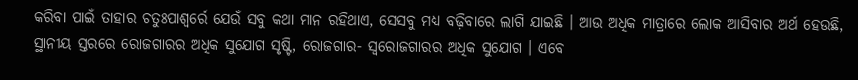କରିବା ପାଇଁ ତାହାର ଚତୁଃପାଶ୍ୱର୍ରେ ଯେଉଁ ସବୁ କଥା ମାନ ରହିଥାଏ, ସେସବୁ ମଧ୍ୟ ବଢ଼ିବାରେ ଲାଗି ଯାଇଛି । ଆଉ ଅଧିକ ମାତ୍ରାରେ ଲୋକ ଆସିବାର ଅର୍ଥ ହେଉଛି, ସ୍ଥାନୀୟ ସ୍ତରରେ ରୋଜଗାରର ଅଧିକ ସୁଯୋଗ ସୃଷ୍ଟି, ରୋଜଗାର- ସ୍ୱରୋଜଗାରର ଅଧିକ ସୁଯୋଗ । ଏବେ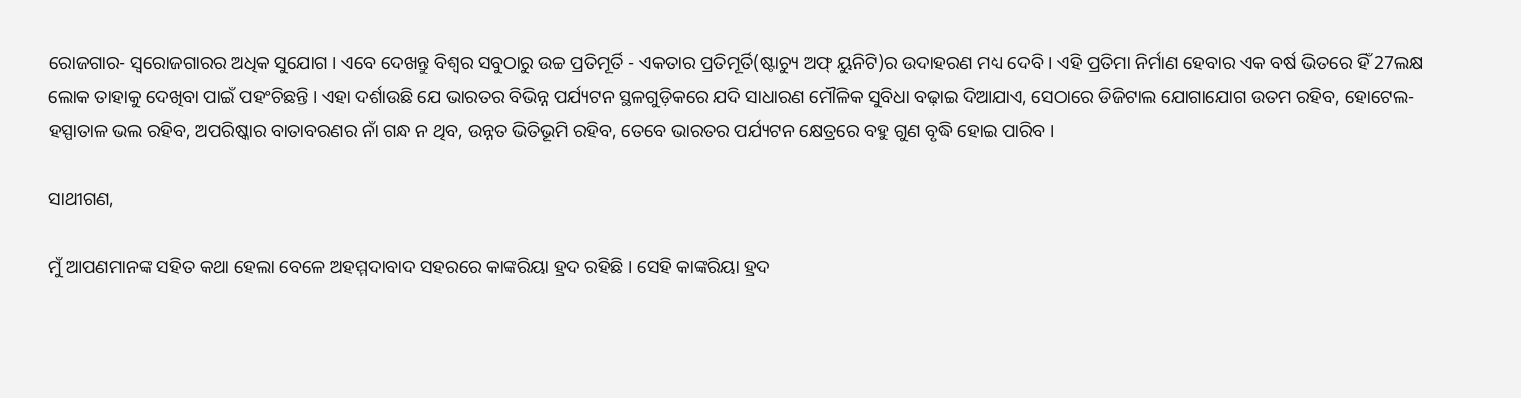ରୋଜଗାର- ସ୍ୱରୋଜଗାରର ଅଧିକ ସୁଯୋଗ । ଏବେ ଦେଖନ୍ତୁ ବିଶ୍ୱର ସବୁଠାରୁ ଉଚ୍ଚ ପ୍ରତିମୂର୍ତି - ଏକତାର ପ୍ରତିମୂର୍ତି(ଷ୍ଟାଚ୍ୟୁ ଅଫ୍ ୟୁନିଟି)ର ଉଦାହରଣ ମଧ୍ୟ ଦେବି । ଏହି ପ୍ରତିମା ନିର୍ମାଣ ହେବାର ଏକ ବର୍ଷ ଭିତରେ ହିଁ 27ଲକ୍ଷ ଲୋକ ତାହାକୁ ଦେଖିବା ପାଇଁ ପହଂଚିଛନ୍ତି । ଏହା ଦର୍ଶାଉଛି ଯେ ଭାରତର ବିଭିନ୍ନ ପର୍ଯ୍ୟଟନ ସ୍ଥଳଗୁଡ଼ିକରେ ଯଦି ସାଧାରଣ ମୌଳିକ ସୁବିଧା ବଢ଼ାଇ ଦିଆଯାଏ, ସେଠାରେ ଡିଜିଟାଲ ଯୋଗାଯୋଗ ଉତମ ରହିବ, ହୋଟେଲ- ହସ୍ପାତାଳ ଭଲ ରହିବ, ଅପରିଷ୍କାର ବାତାବରଣର ନାଁ ଗନ୍ଧ ନ ଥିବ, ଉନ୍ନତ ଭିତିଭୂମି ରହିବ, ତେବେ ଭାରତର ପର୍ଯ୍ୟଟନ କ୍ଷେତ୍ରରେ ବହୁ ଗୁଣ ବୃଦ୍ଧି ହୋଇ ପାରିବ ।

ସାଥୀଗଣ,

ମୁଁ ଆପଣମାନଙ୍କ ସହିତ କଥା ହେଲା ବେଳେ ଅହମ୍ମଦାବାଦ ସହରରେ କାଙ୍କରିୟା ହ୍ରଦ ରହିଛି । ସେହି କାଙ୍କରିୟା ହ୍ରଦ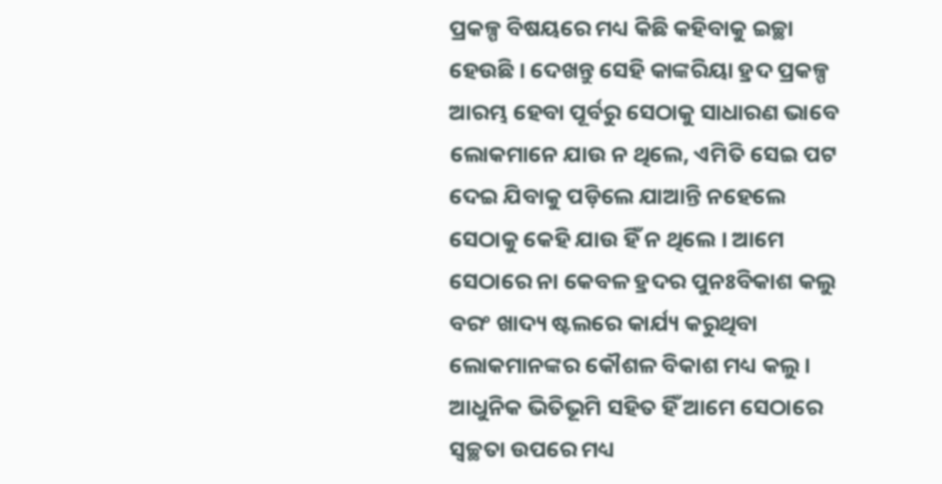ପ୍ରକଳ୍ପ ବିଷୟରେ ମଧ୍ୟ କିଛି କହିବାକୁ ଇଚ୍ଛା ହେଉଛି । ଦେଖନ୍ତୁ ସେହି କାଙ୍କରିୟା ହ୍ରଦ ପ୍ରକଳ୍ପ ଆରମ୍ଭ ହେବା ପୂର୍ବରୁ ସେଠାକୁ ସାଧାରଣ ଭାବେ ଲୋକମାନେ ଯାଉ ନ ଥିଲେ, ଏମିତି ସେଇ ପଟ ଦେଇ ଯିବାକୁ ପଡ଼ିଲେ ଯାଆନ୍ତି ନହେଲେ ସେଠାକୁ କେହି ଯାଉ ହିଁ ନ ଥିଲେ । ଆମେ ସେଠାରେ ନା କେବଳ ହ୍ରଦର ପୁନଃବିକାଶ କଲୁ ବରଂ ଖାଦ୍ୟ ଷ୍ଟଲରେ କାର୍ଯ୍ୟ କରୁଥିବା ଲୋକମାନଙ୍କର କୌଶଳ ବିକାଶ ମଧ୍ୟ କଲୁ । ଆଧୁନିକ ଭିତିଭୂମି ସହିତ ହିଁ ଆମେ ସେଠାରେ ସ୍ୱଚ୍ଛତା ଉପରେ ମଧ୍ୟ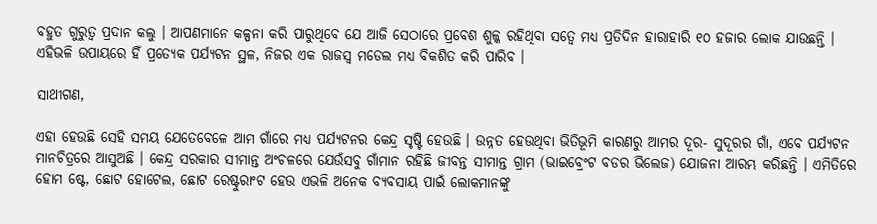ବହୁତ ଗୁରୁତ୍ୱ ପ୍ରଦାନ କଲୁ । ଆପଣମାନେ କଳ୍ପନା କରି ପାରୁଥିବେ ଯେ ଆଜି ସେଠାରେ ପ୍ରବେଶ ଶୁଳ୍କ ରହିଥିବା ସତ୍ୱେ ମଧ୍ୟ ପ୍ରତିଦିନ ହାରାହାରି ୧୦ ହଜାର ଲୋକ ଯାଉଛନ୍ତି । ଏହିଭଳି ଉପାୟରେ ହିଁ ପ୍ରତ୍ୟେକ ପର୍ଯ୍ୟଟନ ସ୍ଥଳ, ନିଜର ଏକ ରାଜସ୍ୱ ମଡେଲ ମଧ୍ୟ ବିକଶିତ କରି ପାରିବ ।

ସାଥୀଗଣ,

ଏହା ହେଉଛି ସେହି ସମୟ ଯେତେବେଳେ ଆମ ଗାଁରେ ମଧ୍ୟ ପର୍ଯ୍ୟଟନର କେନ୍ଦ୍ର ସୃଷ୍ଟି ହେଉଛି । ଉନ୍ନତ ହେଉଥିବା ଭିତିଭୂମି କାରଣରୁ ଆମର ଦୂର- ସୁଦୂରର ଗାଁ, ଏବେ ପର୍ଯ୍ୟଟନ ମାନଚିତ୍ରରେ ଆସୁଅଛି । କେନ୍ଦ୍ର ସରକାର ସୀମାନ୍ତ ଅଂଚଳରେ ଯେଉଁସବୁ ଗାଁମାନ ରହିଛି ଜୀବନ୍ତ ସୀମାନ୍ତ ଗ୍ରାମ (ଭାଇବ୍ରେଂଟ ବଡର ଭିଲେଜ) ଯୋଜନା ଆରମ୍ଭ କରିଛନ୍ତି । ଏମିତିରେ ହୋମ ଷ୍ଟେ, ଛୋଟ ହୋଟେଲ, ଛୋଟ ରେଷ୍ଟୁରାଂଟ ହେଉ ଏଭଳି ଅନେକ ବ୍ୟବସାୟ ପାଇଁ ଲୋକମାନଙ୍କୁ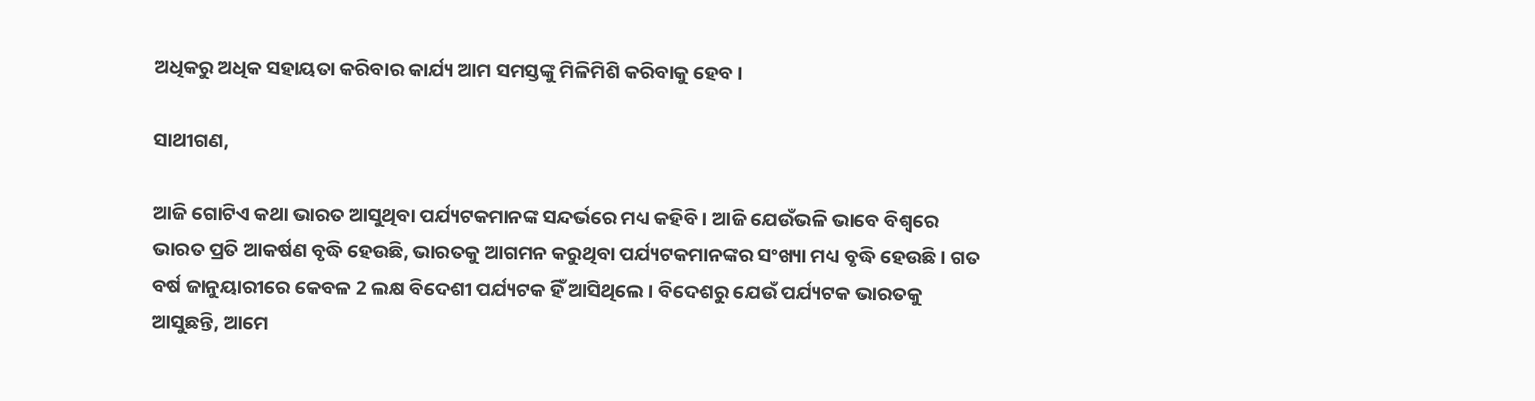ଅଧିକରୁ ଅଧିକ ସହାୟତା କରିବାର କାର୍ଯ୍ୟ ଆମ ସମସ୍ତଙ୍କୁ ମିଳିମିଶି କରିବାକୁ ହେବ ।

ସାଥୀଗଣ,

ଆଜି ଗୋଟିଏ କଥା ଭାରତ ଆସୁଥିବା ପର୍ଯ୍ୟଟକମାନଙ୍କ ସନ୍ଦର୍ଭରେ ମଧ୍ୟ କହିବି । ଆଜି ଯେଉଁଭଳି ଭାବେ ବିଶ୍ୱରେ ଭାରତ ପ୍ରତି ଆକର୍ଷଣ ବୃଦ୍ଧି ହେଉଛି, ଭାରତକୁ ଆଗମନ କରୁଥିବା ପର୍ଯ୍ୟଟକମାନଙ୍କର ସଂଖ୍ୟା ମଧ୍ୟ ବୃଦ୍ଧି ହେଉଛି । ଗତ ବର୍ଷ ଜାନୁୟାରୀରେ କେବଳ 2 ଲକ୍ଷ ବିଦେଶୀ ପର୍ଯ୍ୟଟକ ହିଁ ଆସିଥିଲେ । ବିଦେଶରୁ ଯେଉଁ ପର୍ଯ୍ୟଟକ ଭାରତକୁ ଆସୁଛନ୍ତି, ଆମେ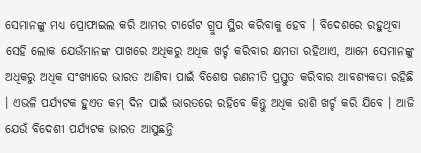ସେମାନଙ୍କୁ ମଧ୍ୟ ପ୍ରୋଫାଇଲ କରି ଆମର ଟାର୍ଗେଟ ଗ୍ରୁପ ସ୍ଥିର କରିବାକୁ ହେବ । ବିଦେଶରେ ରହୁଥିବା ସେହି ଲୋକ ଯେଉଁମାନଙ୍କ ପାଖରେ ଅଧିକରୁ ଅଧିକ ଖର୍ଚ୍ଚ କରିବାର କ୍ଷମତା ରହିଥାଏ, ଆମେ ସେମାନଙ୍କୁ ଅଧିକରୁ ଅଧିକ ସଂଖ୍ୟାରେ ଭାରତ ଆଣିବା ପାଇଁ ବିଶେଷ ରଣନୀତି ପ୍ରସ୍ତୁତ କରିବାର ଆବଶ୍ୟକତା ରହିଛି । ଏଭଳି ପର୍ଯ୍ୟଟକ ହୁଏତ କମ୍ ଦିନ ପାଇଁ ଭାରତରେ ରହିବେ କିନ୍ତୁ ଅଧିକ ରାଶି ଖର୍ଚ୍ଚ କରି ଯିବେ । ଆଜି ଯେଉଁ ବିଦେଶୀ ପର୍ଯ୍ୟଟକ ଭାରତ ଆସୁଛନ୍ତି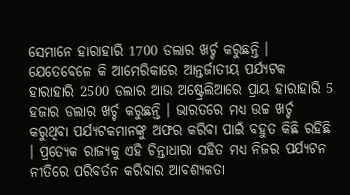ସେମାନେ ହାରାହାରି 1700 ଡଲାର ଖର୍ଚ୍ଚ କରୁଛନ୍ତି । ଯେତେବେଳେ କି ଆମେରିକାରେ ଆନ୍ତର୍ଜାତୀୟ ପର୍ଯ୍ୟଟକ ହାରାହାରି 2500 ଡଲାର ଆଉ ଅଷ୍ଟ୍ରେଲିଆରେ ପ୍ରାୟ ହାରାହାରି 5 ହଜାର ଡଲାର ଖର୍ଚ୍ଚ କରୁଛନ୍ତି । ଭାରତରେ ମଧ୍ୟ ଉଚ୍ଚ ଖର୍ଚ୍ଚ କରୁଥିବା ପର୍ଯ୍ୟଟକମାନଙ୍କୁ ଅଫର କରିବା ପାଇଁ ବହୁତ କିଛି ରହିଛି । ପ୍ରତ୍ୟେକ ରାଜ୍ୟକୁ ଏହି ଚିନ୍ତାଧାରା ସହିତ ମଧ୍ୟ ନିଜର ପର୍ଯ୍ୟଟନ ନୀତିରେ ପରିବର୍ତନ କରିବାର ଆବଶ୍ୟକତା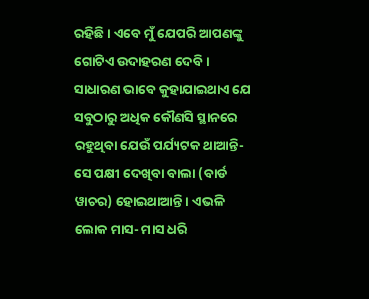ରହିଛି । ଏବେ ମୁଁ ଯେପରି ଆପଣଙ୍କୁ ଗୋଟିଏ ଉଦାହରଣ ଦେବି । ସାଧାରଣ ଭାବେ କୁହାଯାଇଥାଏ ଯେ ସବୁଠାରୁ ଅଧିକ କୌଣସି ସ୍ଥାନରେ ରହୁଥିବା ଯେଉଁ ପର୍ଯ୍ୟଟକ ଥାଆନ୍ତି- ସେ ପକ୍ଷୀ ଦେଖିବା ବାଲା (ବାର୍ଡ ୱାଚର) ହୋଇଥାଆନ୍ତି । ଏଭଳି ଲୋକ ମାସ- ମାସ ଧରି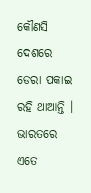କୌଣସି ଦେଶରେ ଡେରା ପକାଇ ରହି ଥାଆନ୍ତି । ଭାରତରେ ଏତେ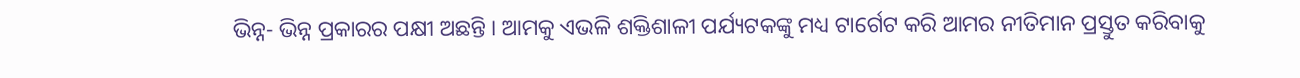ଭିନ୍ନ- ଭିନ୍ନ ପ୍ରକାରର ପକ୍ଷୀ ଅଛନ୍ତି । ଆମକୁ ଏଭଳି ଶକ୍ତିଶାଳୀ ପର୍ଯ୍ୟଟକଙ୍କୁ ମଧ୍ୟ ଟାର୍ଗେଟ କରି ଆମର ନୀତିମାନ ପ୍ରସ୍ତୁତ କରିବାକୁ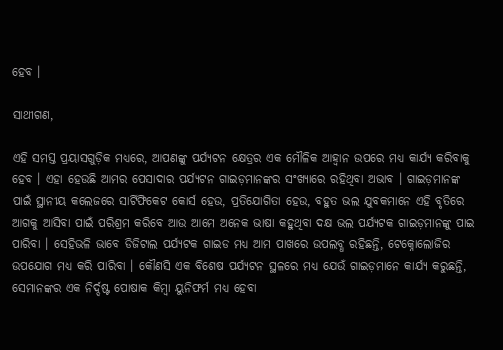ହେବ ।

ସାଥୀଗଣ,

ଏହି ସମସ୍ତ ପ୍ରୟାସଗୁଡ଼ିକ ମଧ୍ୟରେ, ଆପଣଙ୍କୁ ପର୍ଯ୍ୟଟନ କ୍ଷେତ୍ରର ଏକ ମୌଳିକ ଆହ୍ୱାନ ଉପରେ ମଧ୍ୟ କାର୍ଯ୍ୟ କରିବାକୁ ହେବ । ଏହା ହେଉଛି ଆମର ପେସାଦାର ପର୍ଯ୍ୟଟନ ଗାଇଡ଼ମାନଙ୍କର ସଂଖ୍ୟାରେ ରହିଥିବା ଅଭାବ । ଗାଇଡ଼ମାନଙ୍କ ପାଇଁ ସ୍ଥାନୀୟ କଲେଜରେ ସାର୍ଟିଫିକେଟ କୋର୍ସ ହେଉ, ପ୍ରତିଯୋଗିତା ହେଉ, ବହୁତ ଭଲ ଯୁବକମାନେ ଏହି ବୃତିରେ ଆଗକୁ ଆସିବା ପାଇଁ ପରିଶ୍ରମ କରିବେ ଆଉ ଆମେ ଅନେକ ଭାଷା କହୁଥିବା ଦକ୍ଷ ଭଲ ପର୍ଯ୍ୟଟକ ଗାଇଡ଼ମାନଙ୍କୁ ପାଇ ପାରିବା । ସେହିଭଳି ଭାବେ ଡିଜିଟାଲ ପର୍ଯ୍ୟଟକ ଗାଇଡ ମଧ୍ୟ ଆମ ପାଖରେ ଉପଲବ୍ଧ ରହିଛନ୍ତି, ଟେକ୍ନୋଲୋଜିର ଉପଯୋଗ ମଧ୍ୟ କରି ପାରିବା । କୌଣସି ଏକ ବିଶେଷ ପର୍ଯ୍ୟଟନ ସ୍ଥଳରେ ମଧ୍ୟ ଯେଉଁ ଗାଇଡ଼ମାନେ କାର୍ଯ୍ୟ କରୁଛନ୍ତି, ସେମାନଙ୍କର ଏକ ନିର୍ଦ୍ଦଷ୍ଟ ପୋଷାକ କିମ୍ବା ୟୁନିଫର୍ମ ମଧ୍ୟ ହେବା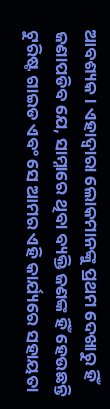ଆବଶ୍ୟକ । ଏହାଦ୍ୱାରା ଲୋକମାନଙ୍କୁ ପ୍ରଥମ ଦେଖାରୁ ହିଁ ଜଣାପଡିବ ଯେ, ସାମ୍ନାରେ ଥିବା ବ୍ୟକ୍ତି ଜଣଙ୍କ ହିଁ ହେଉଛନ୍ତି ଟୁରିଷ୍ଟ ଗାଇଡ ଏବଂ ସେ ଆମର ଏହି କାର୍ଯ୍ୟରେ ସହାୟତା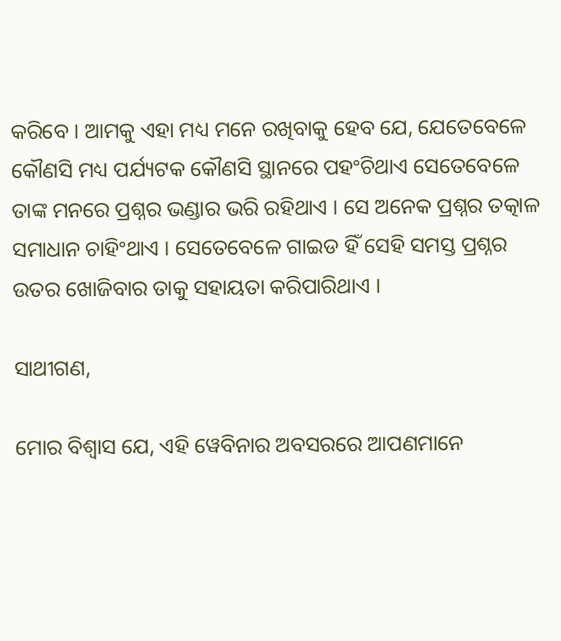କରିବେ । ଆମକୁ ଏହା ମଧ୍ୟ ମନେ ରଖିବାକୁ ହେବ ଯେ, ଯେତେବେଳେ କୌଣସି ମଧ୍ୟ ପର୍ଯ୍ୟଟକ କୌଣସି ସ୍ଥାନରେ ପହଂଚିଥାଏ ସେତେବେଳେ ତାଙ୍କ ମନରେ ପ୍ରଶ୍ନର ଭଣ୍ଡାର ଭରି ରହିଥାଏ । ସେ ଅନେକ ପ୍ରଶ୍ନର ତତ୍କାଳ ସମାଧାନ ଚାହିଂଥାଏ । ସେତେବେଳେ ଗାଇଡ ହିଁ ସେହି ସମସ୍ତ ପ୍ରଶ୍ନର ଉତର ଖୋଜିବାର ତାକୁ ସହାୟତା କରିପାରିଥାଏ ।

ସାଥୀଗଣ,

ମୋର ବିଶ୍ୱାସ ଯେ, ଏହି ୱେବିନାର ଅବସରରେ ଆପଣମାନେ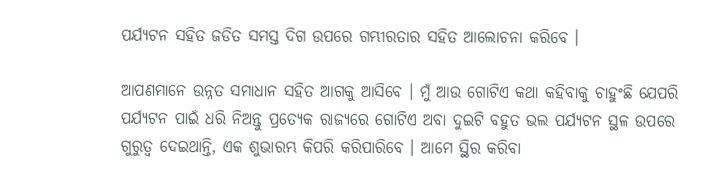ପର୍ଯ୍ୟଟନ ସହିତ ଜଡିତ ସମସ୍ତ ଦିଗ ଉପରେ ଗମ୍ଭୀରତାର ସହିତ ଆଲୋଚନା କରିବେ ।

ଆପଣମାନେ ଉନ୍ନତ ସମାଧାନ ସହିତ ଆଗକୁ ଆସିବେ । ମୁଁ ଆଉ ଗୋଟିଏ କଥା କହିବାକୁ ଚାହୁଂଛି ଯେପରି ପର୍ଯ୍ୟଟନ ପାଇଁ ଧରି ନିଅନ୍ତୁ ପ୍ରତ୍ୟେକ ରାଜ୍ୟରେ ଗୋଟିଏ ଅବା ଦୁଇଟି ବହୁତ ଭଲ ପର୍ଯ୍ୟଟନ ସ୍ଥଳ ଉପରେ ଗୁରୁତ୍ୱ ଦେଇଥାନ୍ତି, ଏକ ଶୁଭାରମ୍ଭ କିପରି କରିପାରିବେ । ଆମେ ସ୍ଥିର କରିବା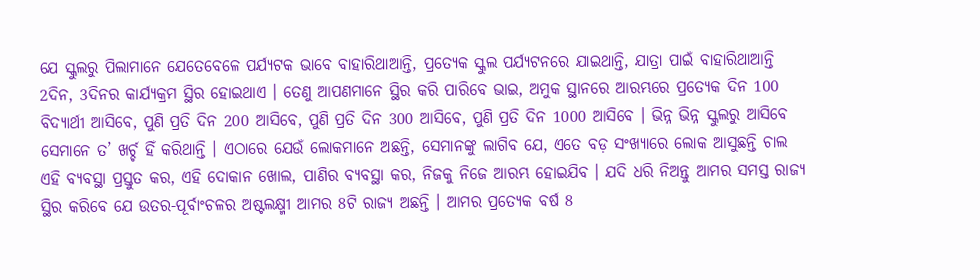ଯେ ସ୍କୁଲରୁ ପିଲାମାନେ ଯେତେବେଳେ ପର୍ଯ୍ୟଟକ ଭାବେ ବାହାରିଥାଆନ୍ତି, ପ୍ରତ୍ୟେକ ସ୍କୁଲ ପର୍ଯ୍ୟଟନରେ ଯାଇଥାନ୍ତି, ଯାତ୍ରା ପାଇଁ ବାହାରିଥାଆନ୍ତି 2ଦିନ, 3ଦିନର କାର୍ଯ୍ୟକ୍ରମ ସ୍ଥିର ହୋଇଥାଏ । ତେଣୁ ଆପଣମାନେ ସ୍ଥିର କରି ପାରିବେ ଭାଇ, ଅମୁକ ସ୍ଥାନରେ ଆରମ୍ଭରେ ପ୍ରତ୍ୟେକ ଦିନ 100 ବିଦ୍ୟାର୍ଥୀ ଆସିବେ, ପୁଣି ପ୍ରତି ଦିନ 200 ଆସିବେ, ପୁଣି ପ୍ରତି ଦିନ 300 ଆସିବେ, ପୁଣି ପ୍ରତି ଦିନ 1000 ଆସିବେ । ଭିନ୍ନ ଭିନ୍ନ ସ୍କୁଲରୁ ଆସିବେ ସେମାନେ ତ’ ଖର୍ଚ୍ଚ ହିଁ କରିଥାନ୍ତି । ଏଠାରେ ଯେଉଁ ଲୋକମାନେ ଅଛନ୍ତି, ସେମାନଙ୍କୁ ଲାଗିବ ଯେ, ଏତେ ବଡ଼ ସଂଖ୍ୟାରେ ଲୋକ ଆସୁଛନ୍ତି ଚାଲ ଏହି ବ୍ୟବସ୍ଥା ପ୍ରସ୍ତୁତ କର, ଏହି ଦୋକାନ ଖୋଲ, ପାଣିର ବ୍ୟବସ୍ଥା କର, ନିଜକୁ ନିଜେ ଆରମ୍ଭ ହୋଇଯିବ । ଯଦି ଧରି ନିଅନ୍ତୁ ଆମର ସମସ୍ତ ରାଜ୍ୟ ସ୍ଥିର କରିବେ ଯେ ଉତର-ପୂର୍ବାଂଚଳର ଅଷ୍ଟଲକ୍ଷ୍ମୀ ଆମର 8ଟି ରାଜ୍ୟ ଅଛନ୍ତି । ଆମର ପ୍ରତ୍ୟେକ ବର୍ଷ 8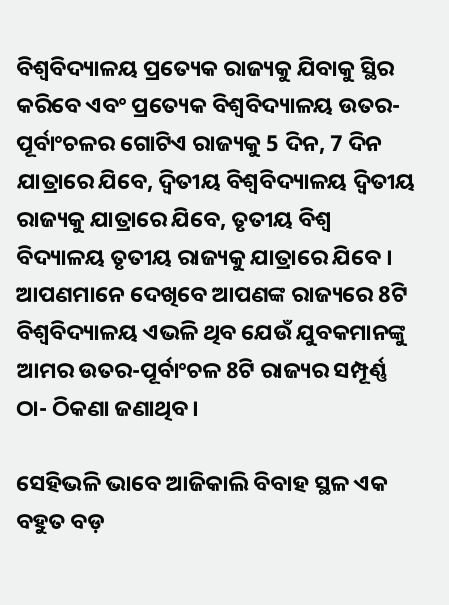ବିଶ୍ୱବିଦ୍ୟାଳୟ ପ୍ରତ୍ୟେକ ରାଜ୍ୟକୁ ଯିବାକୁ ସ୍ଥିର କରିବେ ଏବଂ ପ୍ରତ୍ୟେକ ବିଶ୍ୱବିଦ୍ୟାଳୟ ଉତର-ପୂର୍ବାଂଚଳର ଗୋଟିଏ ରାଜ୍ୟକୁ 5 ଦିନ, 7 ଦିନ ଯାତ୍ରାରେ ଯିବେ, ଦ୍ୱିତୀୟ ବିଶ୍ୱବିଦ୍ୟାଳୟ ଦ୍ୱିତୀୟ ରାଜ୍ୟକୁ ଯାତ୍ରାରେ ଯିବେ, ତୃତୀୟ ବିଶ୍ୱ ବିଦ୍ୟାଳୟ ତୃତୀୟ ରାଜ୍ୟକୁ ଯାତ୍ରାରେ ଯିବେ । ଆପଣମାନେ ଦେଖିବେ ଆପଣଙ୍କ ରାଜ୍ୟରେ 8ଟି ବିଶ୍ୱବିଦ୍ୟାଳୟ ଏଭଳି ଥିବ ଯେଉଁ ଯୁବକମାନଙ୍କୁ ଆମର ଉତର-ପୂର୍ବାଂଚଳ 8ଟି ରାଜ୍ୟର ସମ୍ପୂର୍ଣ୍ଣ ଠା- ଠିକଣା ଜଣାଥିବ ।

ସେହିଭଳି ଭାବେ ଆଜିକାଲି ବିବାହ ସ୍ଥଳ ଏକ ବହୁତ ବଡ଼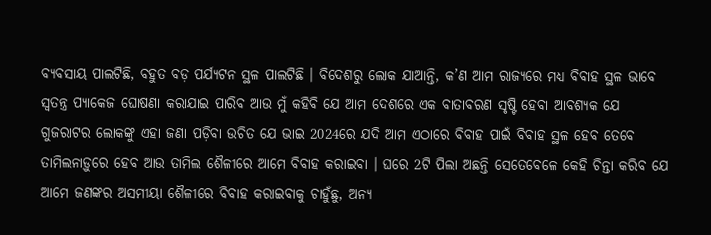ବ୍ୟବସାୟ ପାଲଟିଛି, ବହୁତ ବଡ଼ ପର୍ଯ୍ୟଟନ ସ୍ଥଳ ପାଲଟିଛି । ବିଦେଶରୁ ଲୋକ ଯାଆନ୍ତି, କ’ଣ ଆମ ରାଜ୍ୟରେ ମଧ୍ୟ ବିବାହ ସ୍ଥଳ ଭାବେ ସ୍ୱତନ୍ତ୍ର ପ୍ୟାକେଜ ଘୋଷଣା କରାଯାଇ ପାରିବ ଆଉ ମୁଁ କହିବି ଯେ ଆମ ଦେଶରେ ଏକ ବାତାବରଣ ସୃଷ୍ଟି ହେବା ଆବଶ୍ୟକ ଯେ ଗୁଜରାଟର ଲୋକଙ୍କୁ ଏହା ଜଣା ପଡ଼ିବା ଉଚିତ ଯେ ଭାଇ 2024ରେ ଯଦି ଆମ ଏଠାରେ ବିବାହ ପାଇଁ ବିବାହ ସ୍ଥଳ ହେବ ତେବେ ତାମିଲନାଡ଼ୁରେ ହେବ ଆଉ ତାମିଲ ଶୈଳୀରେ ଆମେ ବିବାହ କରାଇବା । ଘରେ 2ଟି ପିଲା ଅଛନ୍ତି ସେତେବେଳେ କେହି ଚିନ୍ତା କରିବ ଯେ ଆମେ ଜଣଙ୍କର ଅସମୀୟା ଶୈଳୀରେ ବିବାହ କରାଇବାକୁ ଚାହୁଁଛୁ, ଅନ୍ୟ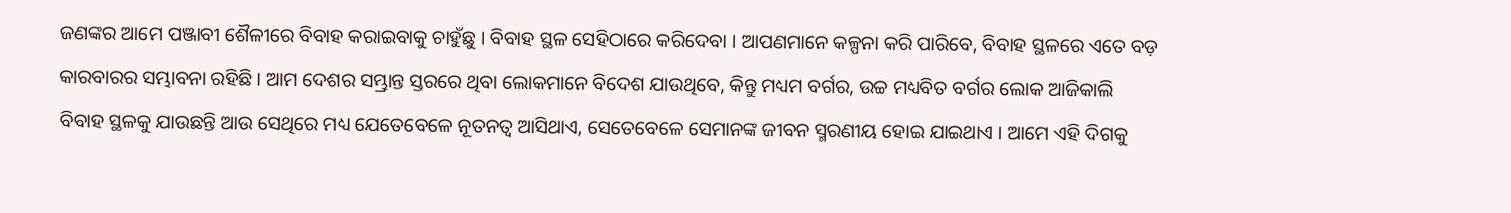ଜଣଙ୍କର ଆମେ ପଞ୍ଜାବୀ ଶୈଳୀରେ ବିବାହ କରାଇବାକୁ ଚାହୁଁଛୁ । ବିବାହ ସ୍ଥଳ ସେହିଠାରେ କରିଦେବା । ଆପଣମାନେ କଳ୍ପନା କରି ପାରିବେ, ବିବାହ ସ୍ଥଳରେ ଏତେ ବଡ଼ କାରବାରର ସମ୍ଭାବନା ରହିଛି । ଆମ ଦେଶର ସମ୍ଭ୍ରାନ୍ତ ସ୍ତରରେ ଥିବା ଲୋକମାନେ ବିଦେଶ ଯାଉଥିବେ, କିନ୍ତୁ ମଧ୍ୟମ ବର୍ଗର, ଉଚ୍ଚ ମଧ୍ୟବିତ ବର୍ଗର ଲୋକ ଆଜିକାଲି ବିବାହ ସ୍ଥଳକୁ ଯାଉଛନ୍ତି ଆଉ ସେଥିରେ ମଧ୍ୟ ଯେତେବେଳେ ନୂତନତ୍ୱ ଆସିଥାଏ, ସେତେବେଳେ ସେମାନଙ୍କ ଜୀବନ ସ୍ମରଣୀୟ ହୋଇ ଯାଇଥାଏ । ଆମେ ଏହି ଦିଗକୁ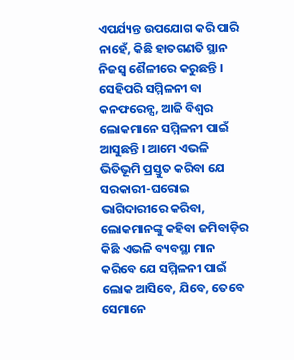ଏପର୍ଯ୍ୟନ୍ତ ଉପଯୋଗ କରି ପାରି ନାହେଁ, କିଛି ହାତଗଣତି ସ୍ଥାନ ନିଜସ୍ୱ ଶୈଳୀରେ କରୁଛନ୍ତି । ସେହିପରି ସମ୍ମିଳନୀ ବା କନଫରେନ୍ସ, ଆଜି ବିଶ୍ୱର ଲୋକମାନେ ସମ୍ମିଳନୀ ପାଇଁ ଆସୁଛନ୍ତି । ଆମେ ଏଭଳି ଭିତିଭୂମି ପ୍ରସ୍ତୁତ କରିବା ଯେ ସରକାରୀ-ଘରୋଇ ଭାଗିଦାରୀରେ କରିବା, ଲୋକମାନଙ୍କୁ କହିବା ଜମିବାଡ଼ିର କିଛି ଏଭଳି ବ୍ୟବସ୍ଥା ମାନ କରିବେ ଯେ ସମ୍ମିଳନୀ ପାଇଁ ଲୋକ ଆସିବେ, ଯିବେ, ତେବେ ସେମାନେ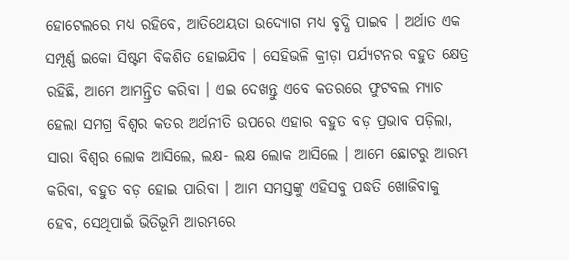ହୋଟେଲରେ ମଧ୍ୟ ରହିବେ, ଆତିଥେୟତା ଉଦ୍ୟୋଗ ମଧ୍ୟ ବୃଦ୍ଧି ପାଇବ । ଅର୍ଥାତ ଏକ ସମ୍ପୂର୍ଣ୍ଣ ଇକୋ ସିଷ୍ଟମ ବିକଶିତ ହୋଇଯିବ । ସେହିଭଳି କ୍ରୀଡ଼ା ପର୍ଯ୍ୟଟନର ବହୁତ କ୍ଷେତ୍ର ରହିଛି, ଆମେ ଆମନ୍ତ୍ରିତ କରିବା । ଏଇ ଦେଖନ୍ତୁ ଏବେ କତରରେ ଫୁଟବଲ ମ୍ୟାଚ ହେଲା ସମଗ୍ର ବିଶ୍ୱର କତର ଅର୍ଥନୀତି ଉପରେ ଏହାର ବହୁତ ବଡ଼ ପ୍ରଭାବ ପଡ଼ିଲା, ସାରା ବିଶ୍ୱର ଲୋକ ଆସିଲେ, ଲକ୍ଷ- ଲକ୍ଷ ଲୋକ ଆସିଲେ । ଆମେ ଛୋଟରୁ ଆରମ୍ଭ କରିବା, ବହୁତ ବଡ଼ ହୋଇ ପାରିବା । ଆମ ସମସ୍ତଙ୍କୁ ଏହିସବୁ ପଦ୍ଧତି ଖୋଜିବାକୁ ହେବ, ସେଥିପାଇଁ ଭିତିଭୂମି ଆରମ୍ଭରେ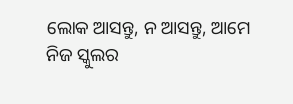ଲୋକ ଆସନ୍ତୁ, ନ ଆସନ୍ତୁ, ଆମେ ନିଜ ସ୍କୁଲର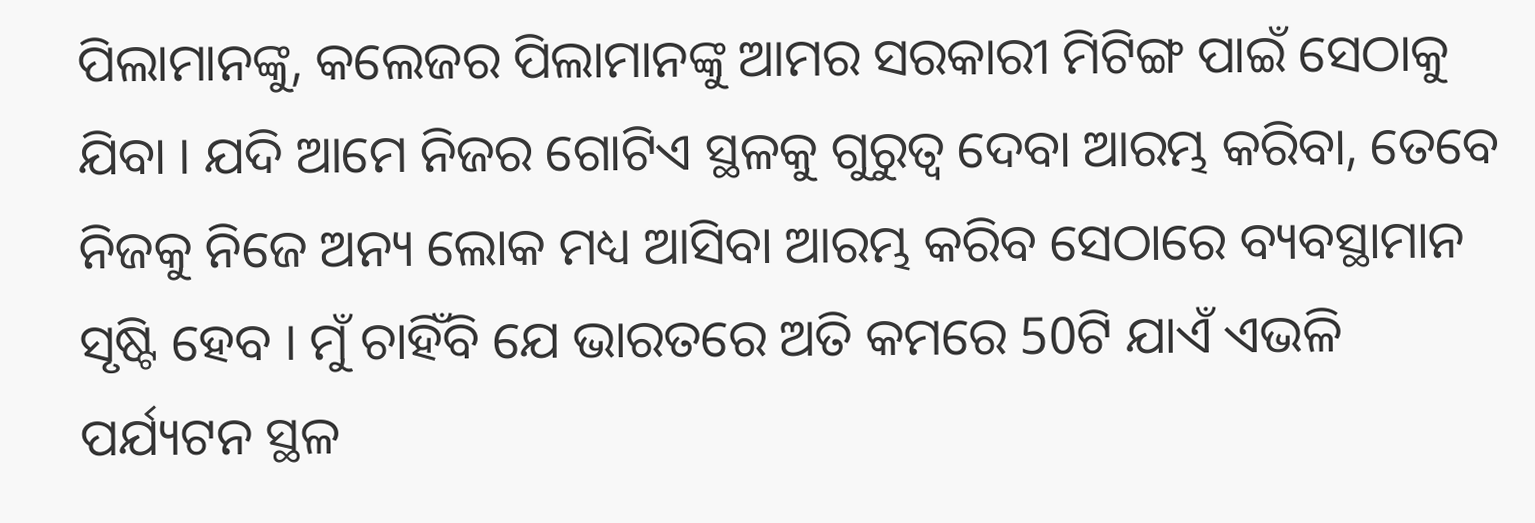ପିଲାମାନଙ୍କୁ, କଲେଜର ପିଲାମାନଙ୍କୁ ଆମର ସରକାରୀ ମିଟିଙ୍ଗ ପାଇଁ ସେଠାକୁ ଯିବା । ଯଦି ଆମେ ନିଜର ଗୋଟିଏ ସ୍ଥଳକୁ ଗୁରୁତ୍ୱ ଦେବା ଆରମ୍ଭ କରିବା, ତେବେ ନିଜକୁ ନିଜେ ଅନ୍ୟ ଲୋକ ମଧ୍ୟ ଆସିବା ଆରମ୍ଭ କରିବ ସେଠାରେ ବ୍ୟବସ୍ଥାମାନ ସୃଷ୍ଟି ହେବ । ମୁଁ ଚାହିଁବି ଯେ ଭାରତରେ ଅତି କମରେ 50ଟି ଯାଏଁ ଏଭଳି ପର୍ଯ୍ୟଟନ ସ୍ଥଳ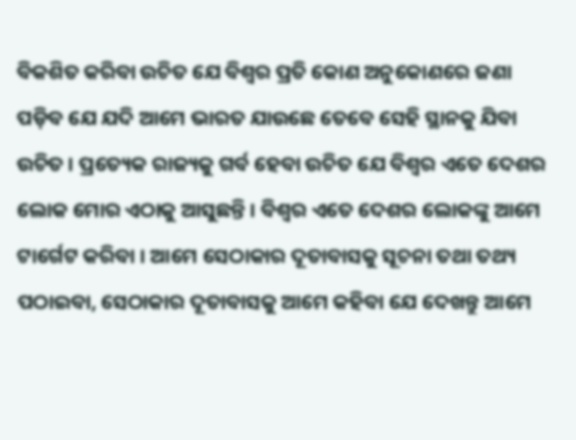ବିକଶିତ କରିବା ଉଚିତ ଯେ ବିଶ୍ୱର ପ୍ରତି କୋଣ ଅନୁକୋଣରେ ଜଣା ପଡ଼ିବ ଯେ ଯଦି ଆମେ ଭାରତ ଯାଉଛେ ତେବେ ସେହି ସ୍ଥାନକୁ ଯିବା ଉଚିତ । ପ୍ରତ୍ୟେକ ରାଜ୍ୟକୁ ଗର୍ବ ହେବା ଉଚିତ ଯେ ବିଶ୍ୱର ଏତେ ଦେଶର ଲୋକ ମୋର ଏଠାକୁ ଆସୁଛନ୍ତି । ବିଶ୍ୱର ଏତେ ଦେଶର ଲୋକଙ୍କୁ ଆମେ ଟାର୍ଗେଟ କରିବା । ଆମେ ସେଠାକାର ଦୂତାବାସକୁ ସୂଚନା ତଥା ତଥ୍ୟ ପଠାଇବା, ସେଠାକାର ଦୂତାବାସକୁ ଆମେ କହିବା ଯେ ଦେଖନ୍ତୁ ଆମେ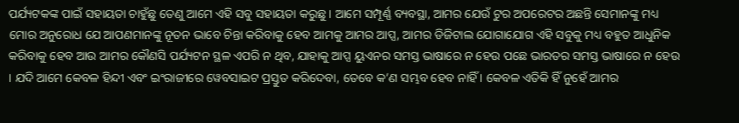ପର୍ଯ୍ୟଟକଙ୍କ ପାଇଁ ସହାୟତା ଚାହୁଁଛୁ ତେଣୁ ଆମେ ଏହି ସବୁ ସହାୟତା କରୁଛୁ । ଆମେ ସମ୍ପୂର୍ଣ୍ଣ ବ୍ୟବସ୍ଥା, ଆମର ଯେଉଁ ଟୁର ଅପରେଟର ଅଛନ୍ତି ସେମାନଙ୍କୁ ମଧ୍ୟ ମୋର ଅନୁରୋଧ ଯେ ଆପଣମାନଙ୍କୁ ନୂତନ ଭାବେ ଚିନ୍ତା କରିବାକୁ ହେବ ଆମକୁ ଆମର ଆପ୍ସ, ଆମର ଡିଜିଟାଲ ଯୋଗାଯୋଗ ଏହି ସବୁକୁ ମଧ୍ୟ ବହୁତ ଆଧୁନିକ କରିବାକୁ ହେବ ଆଉ ଆମର କୌଣସି ପର୍ଯ୍ୟଟନ ସ୍ଥଳ ଏପରି ନ ଥିବ, ଯାହାକୁ ଆପ୍ସ ୟୁଏନର ସମସ୍ତ ଭାଷାରେ ନ ହେଉ ପଛେ ଭାରତର ସମସ୍ତ ଭାଷାରେ ନ ହେଉ । ଯଦି ଆମେ କେବଳ ହିନ୍ଦୀ ଏବଂ ଇଂରାଜୀରେ ୱେବସାଇଟ ପ୍ରସ୍ତୁତ କରିଦେବା, ତେବେ କ’ଣ ସମ୍ଭବ ହେବ ନାହିଁ । କେବଳ ଏତିକି ହିଁ ନୁହେଁ ଆମର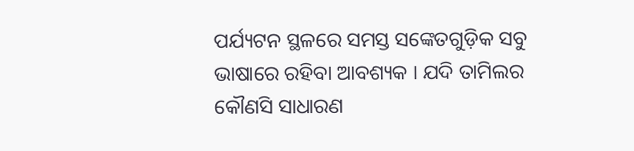ପର୍ଯ୍ୟଟନ ସ୍ଥଳରେ ସମସ୍ତ ସଙ୍କେତଗୁଡ଼ିକ ସବୁ ଭାଷାରେ ରହିବା ଆବଶ୍ୟକ । ଯଦି ତାମିଲର କୌଣସି ସାଧାରଣ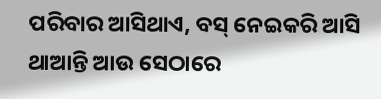ପରିବାର ଆସିଥାଏ, ବସ୍ ନେଇକରି ଆସି ଥାଆନ୍ତି ଆଉ ସେଠାରେ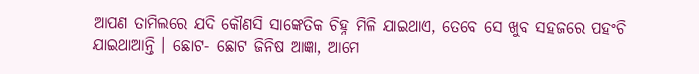ଆପଣ ତାମିଲରେ ଯଦି କୌଣସି ସାଙ୍କେତିକ ଚିହ୍ନ ମିଳି ଯାଇଥାଏ, ତେବେ ସେ ଖୁବ ସହଜରେ ପହଂଚି ଯାଇଥାଆନ୍ତି । ଛୋଟ- ଛୋଟ ଜିନିଷ ଆଜ୍ଞା, ଆମେ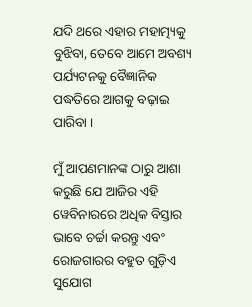ଯଦି ଥରେ ଏହାର ମହାତ୍ମ୍ୟକୁ ବୁଝିବା, ତେବେ ଆମେ ଅବଶ୍ୟ ପର୍ଯ୍ୟଟନକୁ ବୈଜ୍ଞାନିକ ପଦ୍ଧତିରେ ଆଗକୁ ବଢ଼ାଇ ପାରିବା ।

ମୁଁ ଆପଣମାନଙ୍କ ଠାରୁ ଆଶା କରୁଛି ଯେ ଆଜିର ଏହି ୱେବିନାରରେ ଅଧିକ ବିସ୍ତାର ଭାବେ ଚର୍ଚ୍ଚା କରନ୍ତୁ ଏବଂ ରୋଜଗାରର ବହୁତ ଗୁଡ଼ିଏ ସୁଯୋଗ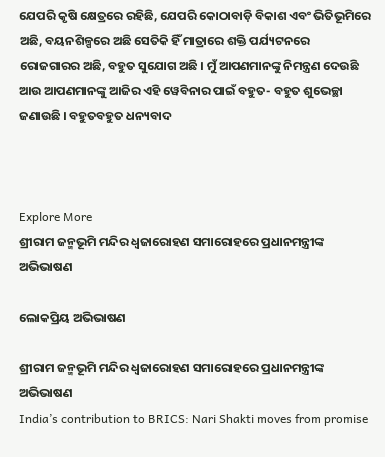ଯେପରି କୃଷି କ୍ଷେତ୍ରରେ ରହିଛି, ଯେପରି କୋଠାବାଡ଼ି ବିକାଶ ଏବଂ ଭିତିଭୂମିରେ ଅଛି, ବୟନଶିଳ୍ପରେ ଅଛି ସେତିକି ହିଁ ମାତ୍ରାରେ ଶକ୍ତି ପର୍ଯ୍ୟଟନରେ ରୋଜଗାରର ଅଛି, ବହୁତ ସୁଯୋଗ ଅଛି । ମୁଁ ଆପଣମାନଙ୍କୁ ନିମନ୍ତ୍ରଣ ଦେଉଛି ଆଉ ଆପଣମାନଙ୍କୁ ଆଜିର ଏହି ୱେବିନାର ପାଇଁ ବହୁତ- ବହୁତ ଶୁଭେଚ୍ଛା ଜଣାଉଛି । ବହୁତବହୁତ ଧନ୍ୟବାଦ



Explore More
ଶ୍ରୀରାମ ଜନ୍ମଭୂମି ମନ୍ଦିର ଧ୍ଵଜାରୋହଣ ସମାରୋହରେ ପ୍ରଧାନମନ୍ତ୍ରୀଙ୍କ ଅଭିଭାଷଣ

ଲୋକପ୍ରିୟ ଅଭିଭାଷଣ

ଶ୍ରୀରାମ ଜନ୍ମଭୂମି ମନ୍ଦିର ଧ୍ଵଜାରୋହଣ ସମାରୋହରେ ପ୍ରଧାନମନ୍ତ୍ରୀଙ୍କ ଅଭିଭାଷଣ
India’s contribution to BRICS: Nari Shakti moves from promise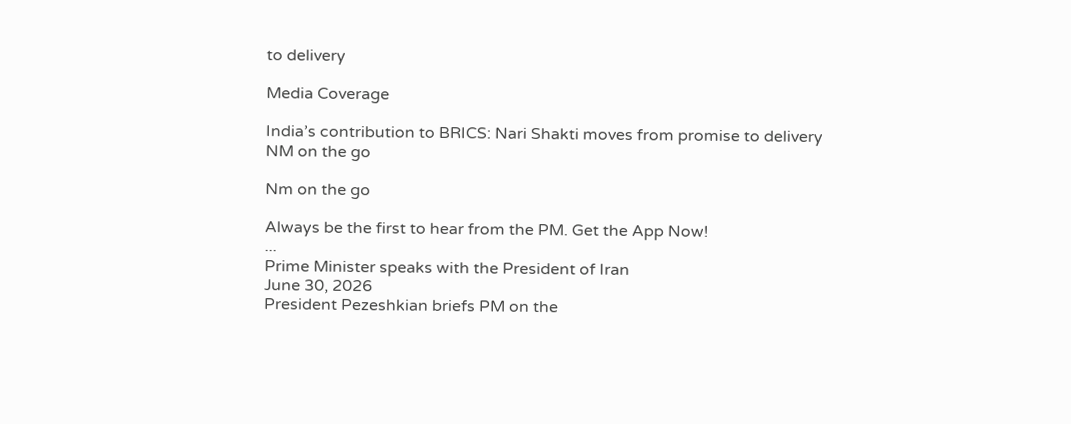to delivery

Media Coverage

India’s contribution to BRICS: Nari Shakti moves from promise to delivery
NM on the go

Nm on the go

Always be the first to hear from the PM. Get the App Now!
...
Prime Minister speaks with the President of Iran
June 30, 2026
President Pezeshkian briefs PM on the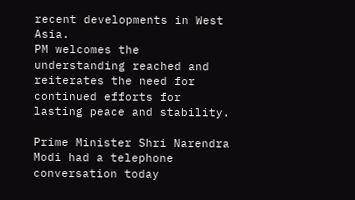recent developments in West Asia.
PM welcomes the understanding reached and reiterates the need for continued efforts for lasting peace and stability.

Prime Minister Shri Narendra Modi had a telephone conversation today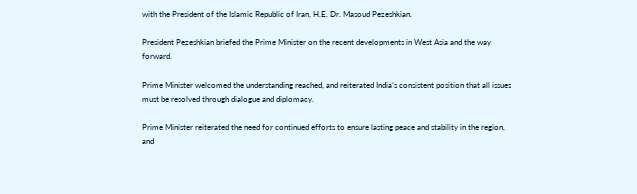with the President of the Islamic Republic of Iran, H.E. Dr. Masoud Pezeshkian.

President Pezeshkian briefed the Prime Minister on the recent developments in West Asia and the way forward.

Prime Minister welcomed the understanding reached, and reiterated India’s consistent position that all issues must be resolved through dialogue and diplomacy.

Prime Minister reiterated the need for continued efforts to ensure lasting peace and stability in the region, and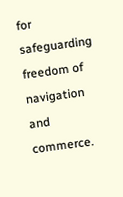for safeguarding freedom of navigation and commerce.